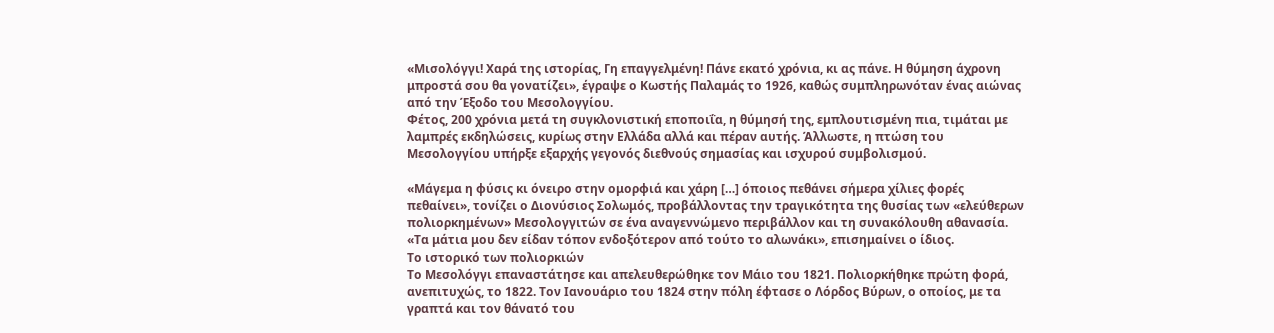«Μισολόγγι! Χαρά της ιστορίας, Γη επαγγελμένη! Πάνε εκατό χρόνια, κι ας πάνε. Η θύμηση άχρονη μπροστά σου θα γονατίζει», έγραψε ο Κωστής Παλαμάς το 1926, καθώς συμπληρωνόταν ένας αιώνας από την Έξοδο του Μεσολογγίου.
Φέτος, 200 χρόνια μετά τη συγκλονιστική εποποιΐα, η θύμησή της, εμπλουτισμένη πια, τιμάται με λαμπρές εκδηλώσεις, κυρίως στην Ελλάδα αλλά και πέραν αυτής. Άλλωστε, η πτώση του Μεσολογγίου υπήρξε εξαρχής γεγονός διεθνούς σημασίας και ισχυρού συμβολισμού.

«Μάγεμα η φύσις κι όνειρο στην ομορφιά και χάρη […] όποιος πεθάνει σήμερα χίλιες φορές πεθαίνει», τονίζει ο Διονύσιος Σολωμός, προβάλλοντας την τραγικότητα της θυσίας των «ελεύθερων πολιορκημένων» Μεσολογγιτών σε ένα αναγεννώμενο περιβάλλον και τη συνακόλουθη αθανασία. «Τα μάτια μου δεν είδαν τόπον ενδοξότερον από τούτο το αλωνάκι», επισημαίνει ο ίδιος.
Το ιστορικό των πολιορκιών
Το Μεσολόγγι επαναστάτησε και απελευθερώθηκε τον Μάιο του 1821. Πολιορκήθηκε πρώτη φορά, ανεπιτυχώς, το 1822. Τον Ιανουάριο του 1824 στην πόλη έφτασε ο Λόρδος Βύρων, ο οποίος, με τα γραπτά και τον θάνατό του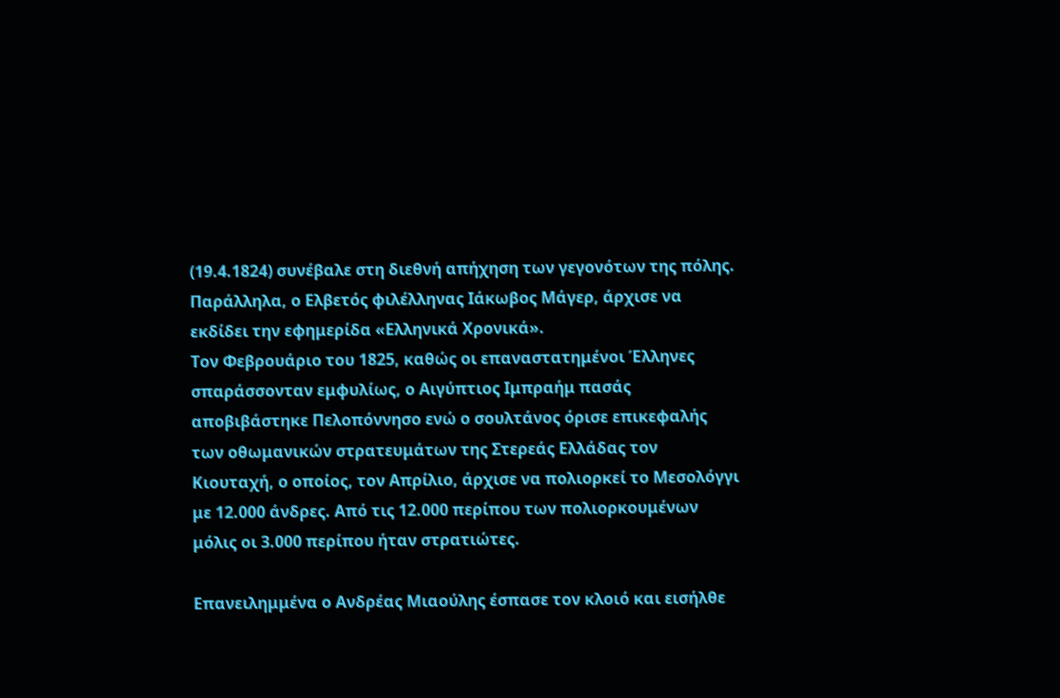(19.4.1824) συνέβαλε στη διεθνή απήχηση των γεγονότων της πόλης.
Παράλληλα, ο Ελβετός φιλέλληνας Ιάκωβος Μάγερ, άρχισε να εκδίδει την εφημερίδα «Ελληνικά Χρονικά».
Τον Φεβρουάριο του 1825, καθώς οι επαναστατημένοι Έλληνες σπαράσσονταν εμφυλίως, ο Αιγύπτιος Ιμπραήμ πασάς αποβιβάστηκε Πελοπόννησο ενώ ο σουλτάνος όρισε επικεφαλής των οθωμανικών στρατευμάτων της Στερεάς Ελλάδας τον Κιουταχή, ο οποίος, τον Απρίλιο, άρχισε να πολιορκεί το Μεσολόγγι με 12.000 άνδρες. Από τις 12.000 περίπου των πολιορκουμένων μόλις οι 3.000 περίπου ήταν στρατιώτες.

Επανειλημμένα ο Ανδρέας Μιαούλης έσπασε τον κλοιό και εισήλθε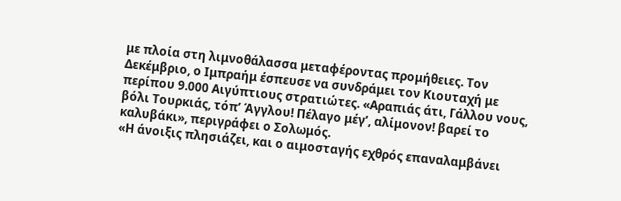με πλοία στη λιμνοθάλασσα μεταφέροντας προμήθειες. Τον Δεκέμβριο, ο Ιμπραήμ έσπευσε να συνδράμει τον Κιουταχή με περίπου 9.000 Αιγύπτιους στρατιώτες. «Αραπιάς άτι, Γάλλου νους, βόλι Τουρκιάς, τόπ’ Άγγλου! Πέλαγο μέγ’, αλίμονον! βαρεί το καλυβάκι», περιγράφει ο Σολωμός.
«Η άνοιξις πλησιάζει, και ο αιμοσταγής εχθρός επαναλαμβάνει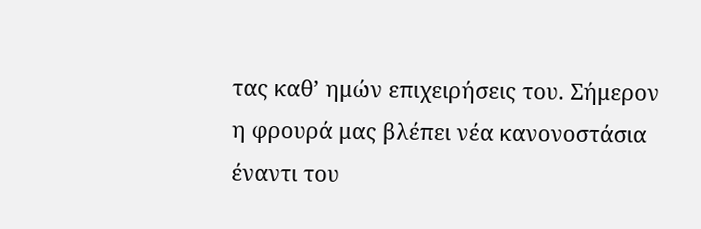τας καθ’ ημών επιχειρήσεις του. Σήμερον η φρουρά μας βλέπει νέα κανονοστάσια έναντι του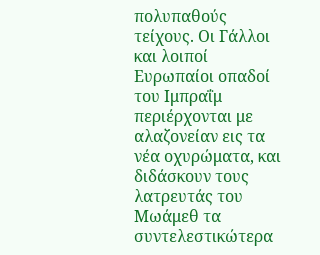πολυπαθούς τείχους. Οι Γάλλοι και λοιποί Ευρωπαίοι οπαδοί του Ιμπραΐμ περιέρχονται με αλαζονείαν εις τα νέα οχυρώματα, και διδάσκουν τους λατρευτάς του Μωάμεθ τα συντελεστικώτερα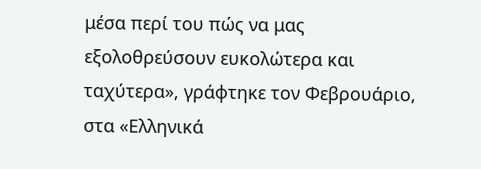μέσα περί του πώς να μας εξολοθρεύσουν ευκολώτερα και ταχύτερα», γράφτηκε τον Φεβρουάριο, στα «Ελληνικά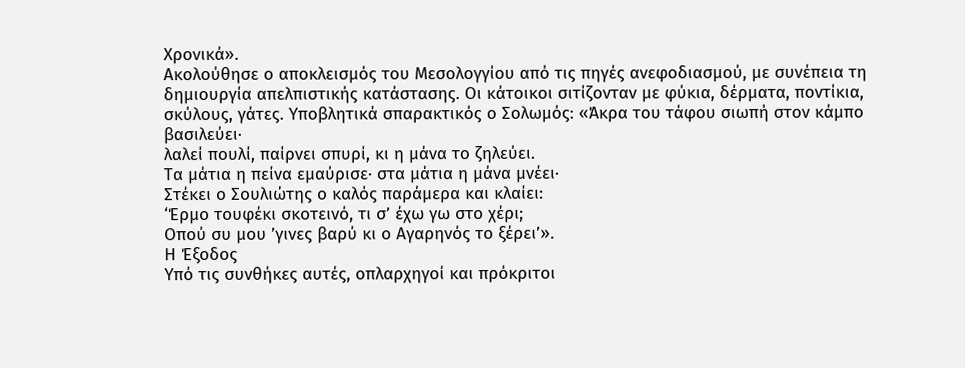Χρονικά».
Ακολούθησε ο αποκλεισμός του Μεσολογγίου από τις πηγές ανεφοδιασμού, με συνέπεια τη δημιουργία απελπιστικής κατάστασης. Οι κάτοικοι σιτίζονταν με φύκια, δέρματα, ποντίκια, σκύλους, γάτες. Υποβλητικά σπαρακτικός ο Σολωμός: «Άκρα του τάφου σιωπή στον κάμπο βασιλεύει·
λαλεί πουλί, παίρνει σπυρί, κι η μάνα το ζηλεύει.
Τα μάτια η πείνα εμαύρισε· στα μάτια η μάνα μνέει·
Στέκει ο Σουλιώτης ο καλός παράμερα και κλαίει:
‘Έρμο τουφέκι σκοτεινό, τι σ’ έχω γω στο χέρι;
Οπού συ μου ’γινες βαρύ κι ο Αγαρηνός το ξέρει’».
Η Έξοδος
Υπό τις συνθήκες αυτές, οπλαρχηγοί και πρόκριτοι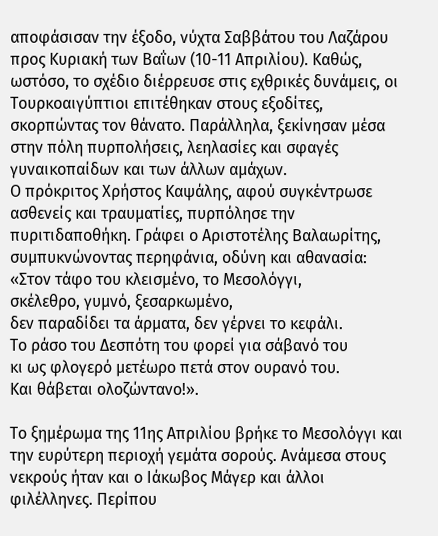αποφάσισαν την έξοδο, νύχτα Σαββάτου του Λαζάρου προς Κυριακή των Βαΐων (10-11 Απριλίου). Καθώς, ωστόσο, το σχέδιο διέρρευσε στις εχθρικές δυνάμεις, οι
Τουρκοαιγύπτιοι επιτέθηκαν στους εξοδίτες, σκορπώντας τον θάνατο. Παράλληλα, ξεκίνησαν μέσα στην πόλη πυρπολήσεις, λεηλασίες και σφαγές γυναικοπαίδων και των άλλων αμάχων.
Ο πρόκριτος Χρήστος Καψάλης, αφού συγκέντρωσε ασθενείς και τραυματίες, πυρπόλησε την πυριτιδαποθήκη. Γράφει ο Αριστοτέλης Βαλαωρίτης, συμπυκνώνοντας περηφάνια, οδύνη και αθανασία:
«Στον τάφο του κλεισμένο, το Μεσολόγγι,
σκέλεθρο, γυμνό, ξεσαρκωμένο,
δεν παραδίδει τα άρματα, δεν γέρνει το κεφάλι.
Το ράσο του Δεσπότη του φορεί για σάβανό του
κι ως φλογερό μετέωρο πετά στον ουρανό του.
Και θάβεται ολοζώντανο!».

Το ξημέρωμα της 11ης Απριλίου βρήκε το Μεσολόγγι και την ευρύτερη περιοχή γεμάτα σορούς. Ανάμεσα στους νεκρούς ήταν και ο Ιάκωβος Μάγερ και άλλοι φιλέλληνες. Περίπου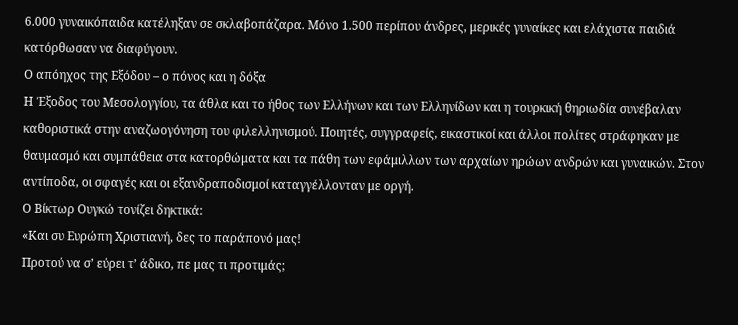6.000 γυναικόπαιδα κατέληξαν σε σκλαβοπάζαρα. Μόνο 1.500 περίπου άνδρες, μερικές γυναίκες και ελάχιστα παιδιά κατόρθωσαν να διαφύγουν.
Ο απόηχος της Εξόδου – ο πόνος και η δόξα
Η Έξοδος του Μεσολογγίου, τα άθλα και το ήθος των Ελλήνων και των Ελληνίδων και η τουρκική θηριωδία συνέβαλαν καθοριστικά στην αναζωογόνηση του φιλελληνισμού. Ποιητές, συγγραφείς, εικαστικοί και άλλοι πολίτες στράφηκαν με θαυμασμό και συμπάθεια στα κατορθώματα και τα πάθη των εφάμιλλων των αρχαίων ηρώων ανδρών και γυναικών. Στον αντίποδα, οι σφαγές και οι εξανδραποδισμοί καταγγέλλονταν με οργή.
Ο Βίκτωρ Ουγκώ τονίζει δηκτικά:
«Και συ Ευρώπη Χριστιανή, δες το παράπονό μας!
Προτού να σ’ εύρει τ’ άδικο, πε μας τι προτιμάς;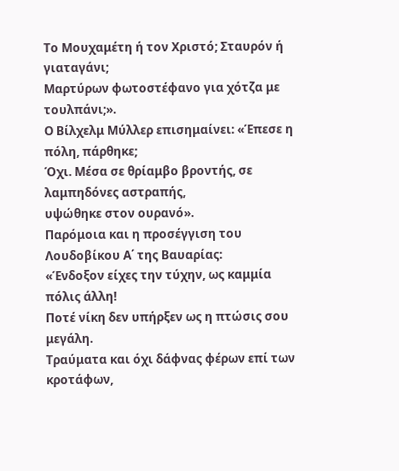Το Μουχαμέτη ή τον Χριστό; Σταυρόν ή γιαταγάνι;
Μαρτύρων φωτοστέφανο για χότζα με τουλπάνι;».
Ο Βίλχελμ Μύλλερ επισημαίνει: «Έπεσε η πόλη, πάρθηκε;
Όχι. Μέσα σε θρίαμβο βροντής, σε λαμπηδόνες αστραπής,
υψώθηκε στον ουρανό».
Παρόμοια και η προσέγγιση του Λουδοβίκου Α΄ της Βαυαρίας:
«Ένδοξον είχες την τύχην, ως καμμία πόλις άλλη!
Ποτέ νίκη δεν υπήρξεν ως η πτώσις σου μεγάλη.
Τραύματα και όχι δάφνας φέρων επί των κροτάφων,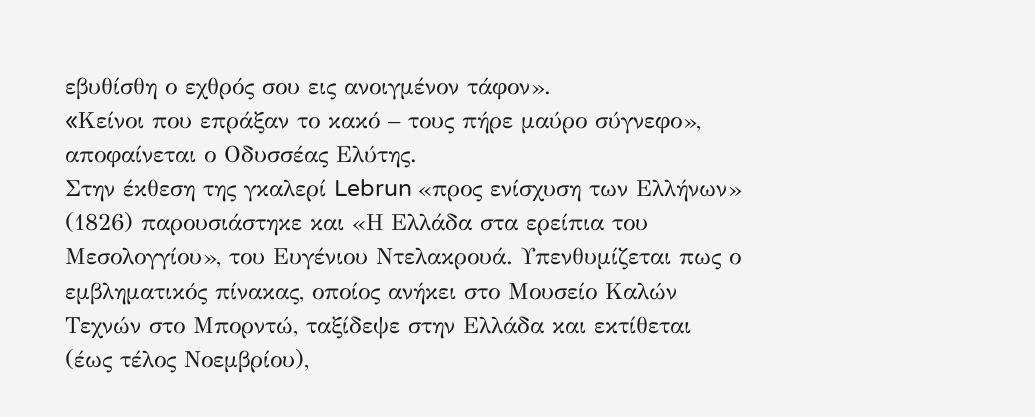εβυθίσθη ο εχθρός σου εις ανοιγμένον τάφον».
«Kείνοι που επράξαν το κακό – τους πήρε μαύρο σύγνεφο», αποφαίνεται ο Οδυσσέας Ελύτης.
Στην έκθεση της γκαλερί Lebrun «προς ενίσχυση των Ελλήνων» (1826) παρουσιάστηκε και «Η Ελλάδα στα ερείπια του Μεσολογγίου», του Ευγένιου Ντελακρουά. Υπενθυμίζεται πως ο εμβληματικός πίνακας, οποίος ανήκει στο Μουσείο Καλών Τεχνών στο Μπορντώ, ταξίδεψε στην Ελλάδα και εκτίθεται (έως τέλος Νοεμβρίου),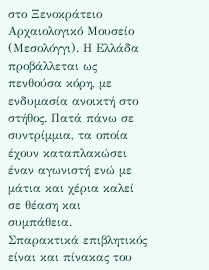στο Ξενοκράτειο Αρχαιολογικό Μουσείο (Μεσολόγγι). Η Ελλάδα προβάλλεται ως πενθούσα κόρη, με ενδυμασία ανοικτή στο στήθος. Πατά πάνω σε συντρίμμια, τα οποία έχουν καταπλακώσει έναν αγωνιστή ενώ με μάτια και χέρια καλεί σε θέαση και συμπάθεια.
Σπαρακτικά επιβλητικός είναι και πίνακας του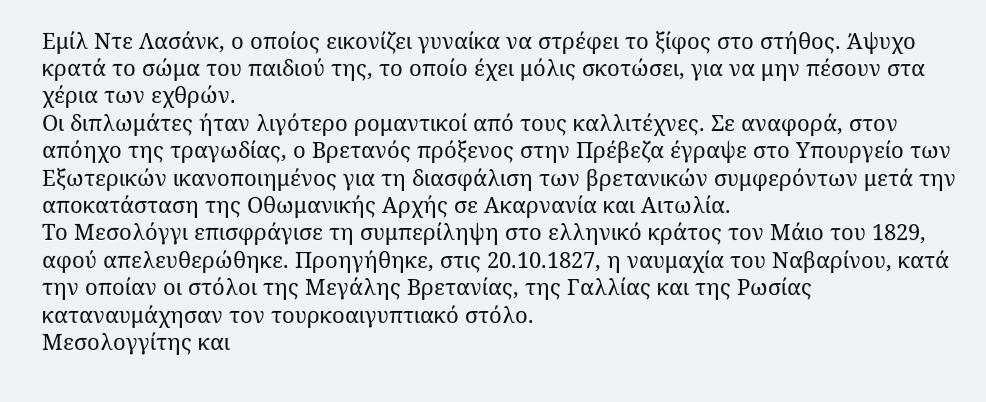Εμίλ Ντε Λασάνκ, ο οποίος εικονίζει γυναίκα να στρέφει το ξίφος στο στήθος. Άψυχο κρατά το σώμα του παιδιού της, το οποίο έχει μόλις σκοτώσει, για να μην πέσουν στα χέρια των εχθρών.
Οι διπλωμάτες ήταν λιγότερο ρομαντικοί από τους καλλιτέχνες. Σε αναφορά, στον απόηχο της τραγωδίας, ο Βρετανός πρόξενος στην Πρέβεζα έγραψε στο Υπουργείο των Εξωτερικών ικανοποιημένος για τη διασφάλιση των βρετανικών συμφερόντων μετά την αποκατάσταση της Οθωμανικής Αρχής σε Ακαρνανία και Αιτωλία.
Το Μεσολόγγι επισφράγισε τη συμπερίληψη στο ελληνικό κράτος τον Μάιο του 1829, αφού απελευθερώθηκε. Προηγήθηκε, στις 20.10.1827, η ναυμαχία του Ναβαρίνου, κατά την οποίαν οι στόλοι της Μεγάλης Βρετανίας, της Γαλλίας και της Ρωσίας καταναυμάχησαν τον τουρκοαιγυπτιακό στόλο.
Μεσολογγίτης και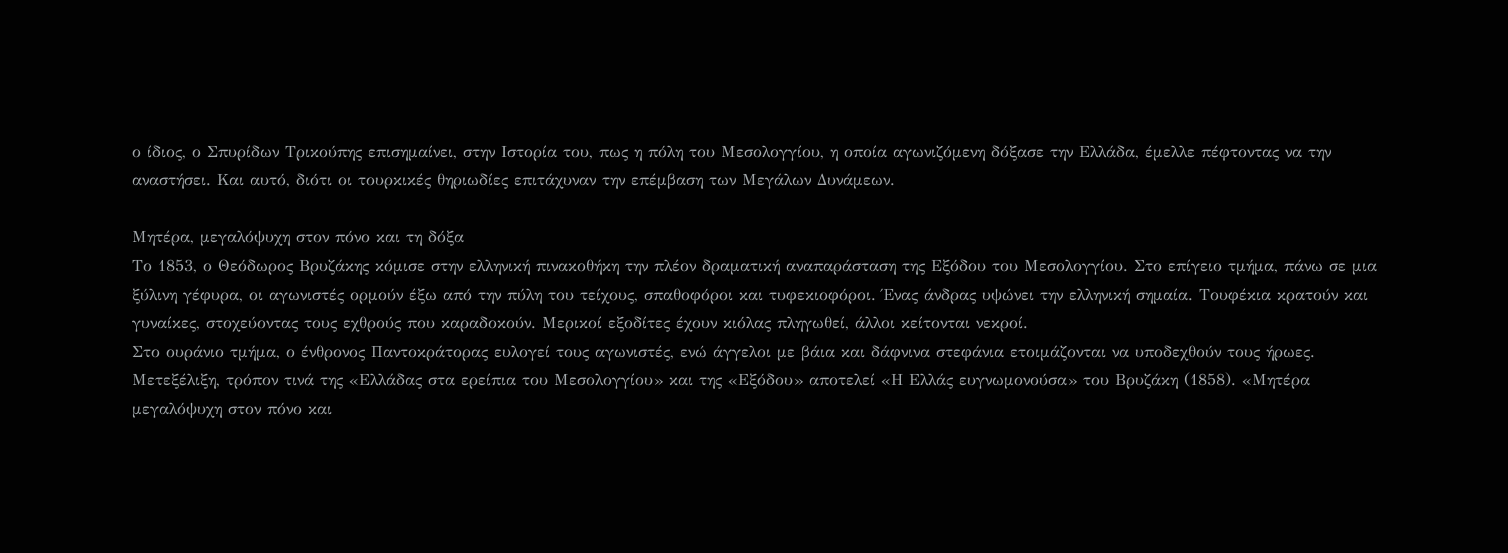ο ίδιος, ο Σπυρίδων Τρικούπης επισημαίνει, στην Ιστορία του, πως η πόλη του Μεσολογγίου, η οποία αγωνιζόμενη δόξασε την Ελλάδα, έμελλε πέφτοντας να την αναστήσει. Και αυτό, διότι οι τουρκικές θηριωδίες επιτάχυναν την επέμβαση των Μεγάλων Δυνάμεων.

Μητέρα, μεγαλόψυχη στον πόνο και τη δόξα
Το 1853, ο Θεόδωρος Βρυζάκης κόμισε στην ελληνική πινακοθήκη την πλέον δραματική αναπαράσταση της Εξόδου του Μεσολογγίου. Στο επίγειο τμήμα, πάνω σε μια ξύλινη γέφυρα, οι αγωνιστές ορμούν έξω από την πύλη του τείχους, σπαθοφόροι και τυφεκιοφόροι. Ένας άνδρας υψώνει την ελληνική σημαία. Τουφέκια κρατούν και γυναίκες, στοχεύοντας τους εχθρούς που καραδοκούν. Μερικοί εξοδίτες έχουν κιόλας πληγωθεί, άλλοι κείτονται νεκροί.
Στο ουράνιο τμήμα, ο ένθρονος Παντοκράτορας ευλογεί τους αγωνιστές, ενώ άγγελοι με βάια και δάφνινα στεφάνια ετοιμάζονται να υποδεχθούν τους ήρωες.
Μετεξέλιξη, τρόπον τινά της «Ελλάδας στα ερείπια του Μεσολογγίου» και της «Εξόδου» αποτελεί «Η Ελλάς ευγνωμονούσα» του Βρυζάκη (1858). «Μητέρα μεγαλόψυχη στον πόνο και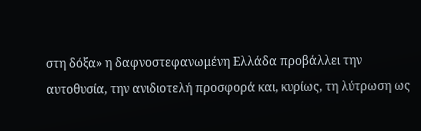στη δόξα» η δαφνοστεφανωμένη Ελλάδα προβάλλει την αυτοθυσία, την ανιδιοτελή προσφορά και, κυρίως, τη λύτρωση ως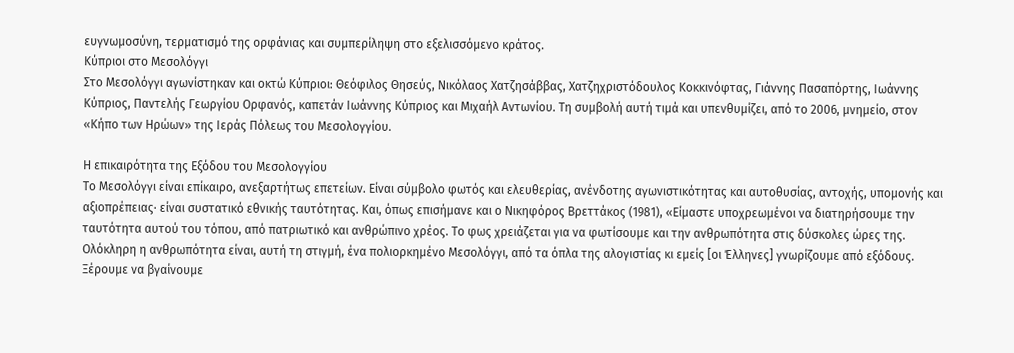ευγνωμοσύνη, τερματισμό της ορφάνιας και συμπερίληψη στο εξελισσόμενο κράτος.
Κύπριοι στο Μεσολόγγι
Στο Μεσολόγγι αγωνίστηκαν και οκτώ Κύπριοι: Θεόφιλος Θησεύς, Νικόλαος Χατζησάββας, Xατζηχριστόδουλος Kοκκινόφτας, Γιάννης Πασαπόρτης, Ιωάννης Κύπριος, Παντελής Γεωργίου Oρφανός, καπετάν Ιωάννης Κύπριος και Μιχαήλ Αντωνίου. Τη συμβολή αυτή τιμά και υπενθυμίζει, από το 2006, μνημείο, στον «Κήπο των Ηρώων» της Ιεράς Πόλεως του Μεσολογγίου.

Η επικαιρότητα της Εξόδου του Μεσολογγίου
Το Μεσολόγγι είναι επίκαιρο, ανεξαρτήτως επετείων. Είναι σύμβολο φωτός και ελευθερίας, ανένδοτης αγωνιστικότητας και αυτοθυσίας, αντοχής, υπομονής και αξιοπρέπειας· είναι συστατικό εθνικής ταυτότητας. Και, όπως επισήμανε και ο Νικηφόρος Βρεττάκος (1981), «Είμαστε υποχρεωμένοι να διατηρήσουμε την ταυτότητα αυτού του τόπου, από πατριωτικό και ανθρώπινο χρέος. Το φως χρειάζεται για να φωτίσουμε και την ανθρωπότητα στις δύσκολες ώρες της. Ολόκληρη η ανθρωπότητα είναι, αυτή τη στιγμή, ένα πολιορκημένο Μεσολόγγι, από τα όπλα της αλογιστίας κι εμείς [οι Έλληνες] γνωρίζουμε από εξόδους. Ξέρουμε να βγαίνουμε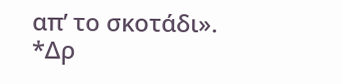απ’ το σκοτάδι».
*Δρ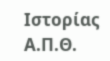Ιστορίας Α.Π.Θ.